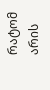რატომ არის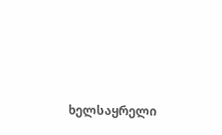ხელსაყრელი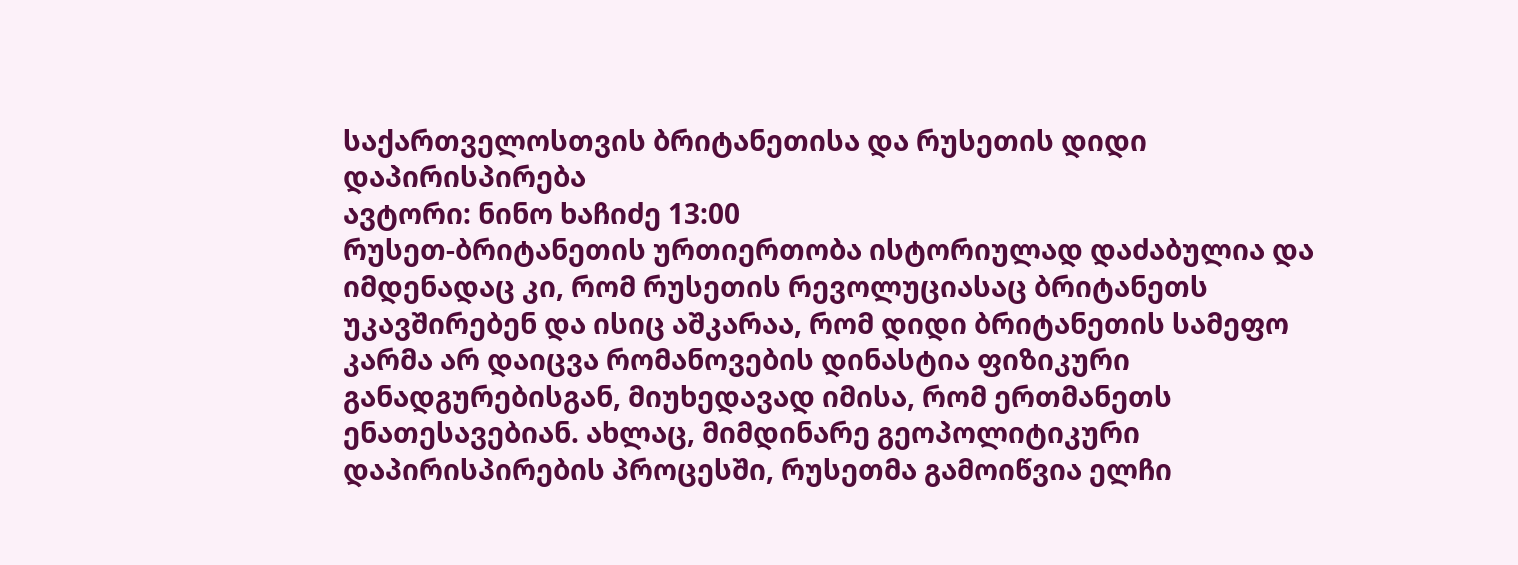საქართველოსთვის ბრიტანეთისა და რუსეთის დიდი დაპირისპირება
ავტორი: ნინო ხაჩიძე 13:00
რუსეთ-ბრიტანეთის ურთიერთობა ისტორიულად დაძაბულია და იმდენადაც კი, რომ რუსეთის რევოლუციასაც ბრიტანეთს უკავშირებენ და ისიც აშკარაა, რომ დიდი ბრიტანეთის სამეფო კარმა არ დაიცვა რომანოვების დინასტია ფიზიკური განადგურებისგან, მიუხედავად იმისა, რომ ერთმანეთს ენათესავებიან. ახლაც, მიმდინარე გეოპოლიტიკური დაპირისპირების პროცესში, რუსეთმა გამოიწვია ელჩი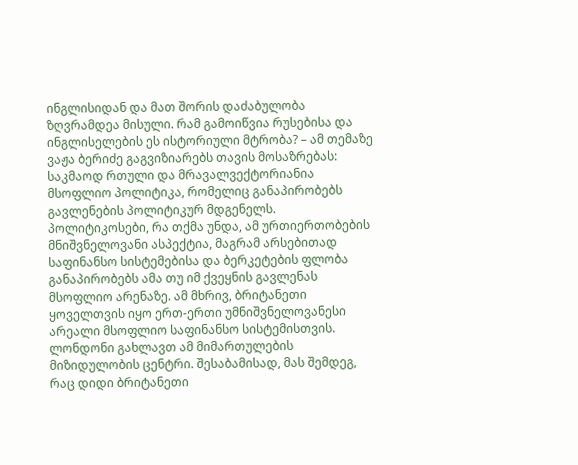ინგლისიდან და მათ შორის დაძაბულობა ზღვრამდეა მისული. რამ გამოიწვია რუსებისა და ინგლისელების ეს ისტორიული მტრობა? – ამ თემაზე ვაჟა ბერიძე გაგვიზიარებს თავის მოსაზრებას:
საკმაოდ რთული და მრავალვექტორიანია მსოფლიო პოლიტიკა, რომელიც განაპირობებს გავლენების პოლიტიკურ მდგენელს. პოლიტიკოსები, რა თქმა უნდა, ამ ურთიერთობების მნიშვნელოვანი ასპექტია, მაგრამ არსებითად საფინანსო სისტემებისა და ბერკეტების ფლობა განაპირობებს ამა თუ იმ ქვეყნის გავლენას მსოფლიო არენაზე. ამ მხრივ, ბრიტანეთი ყოველთვის იყო ერთ-ერთი უმნიშვნელოვანესი არეალი მსოფლიო საფინანსო სისტემისთვის. ლონდონი გახლავთ ამ მიმართულების მიზიდულობის ცენტრი. შესაბამისად, მას შემდეგ, რაც დიდი ბრიტანეთი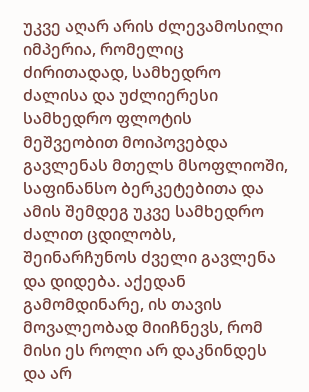უკვე აღარ არის ძლევამოსილი იმპერია, რომელიც ძირითადად, სამხედრო ძალისა და უძლიერესი სამხედრო ფლოტის მეშვეობით მოიპოვებდა გავლენას მთელს მსოფლიოში, საფინანსო ბერკეტებითა და ამის შემდეგ უკვე სამხედრო ძალით ცდილობს, შეინარჩუნოს ძველი გავლენა და დიდება. აქედან გამომდინარე, ის თავის მოვალეობად მიიჩნევს, რომ მისი ეს როლი არ დაკნინდეს და არ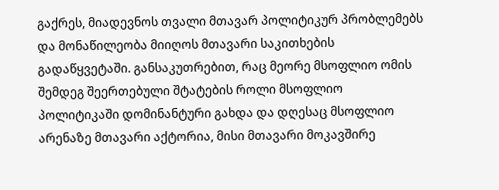გაქრეს, მიადევნოს თვალი მთავარ პოლიტიკურ პრობლემებს და მონაწილეობა მიიღოს მთავარი საკითხების გადაწყვეტაში. განსაკუთრებით, რაც მეორე მსოფლიო ომის შემდეგ შეერთებული შტატების როლი მსოფლიო პოლიტიკაში დომინანტური გახდა და დღესაც მსოფლიო არენაზე მთავარი აქტორია, მისი მთავარი მოკავშირე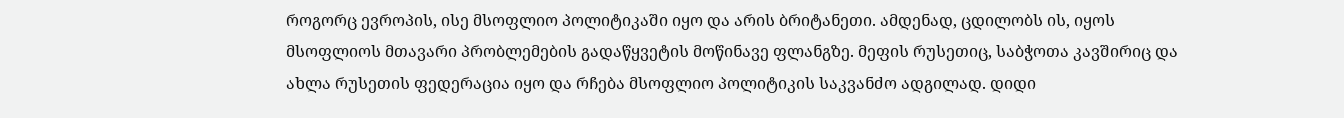როგორც ევროპის, ისე მსოფლიო პოლიტიკაში იყო და არის ბრიტანეთი. ამდენად, ცდილობს ის, იყოს მსოფლიოს მთავარი პრობლემების გადაწყვეტის მოწინავე ფლანგზე. მეფის რუსეთიც, საბჭოთა კავშირიც და ახლა რუსეთის ფედერაცია იყო და რჩება მსოფლიო პოლიტიკის საკვანძო ადგილად. დიდი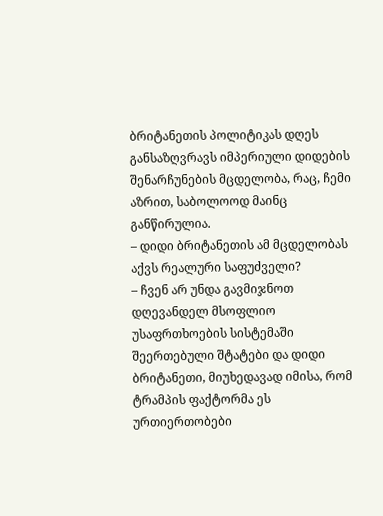ბრიტანეთის პოლიტიკას დღეს განსაზღვრავს იმპერიული დიდების შენარჩუნების მცდელობა, რაც, ჩემი აზრით, საბოლოოდ მაინც განწირულია.
– დიდი ბრიტანეთის ამ მცდელობას აქვს რეალური საფუძველი?
– ჩვენ არ უნდა გავმიჯნოთ დღევანდელ მსოფლიო უსაფრთხოების სისტემაში შეერთებული შტატები და დიდი ბრიტანეთი, მიუხედავად იმისა, რომ ტრამპის ფაქტორმა ეს ურთიერთობები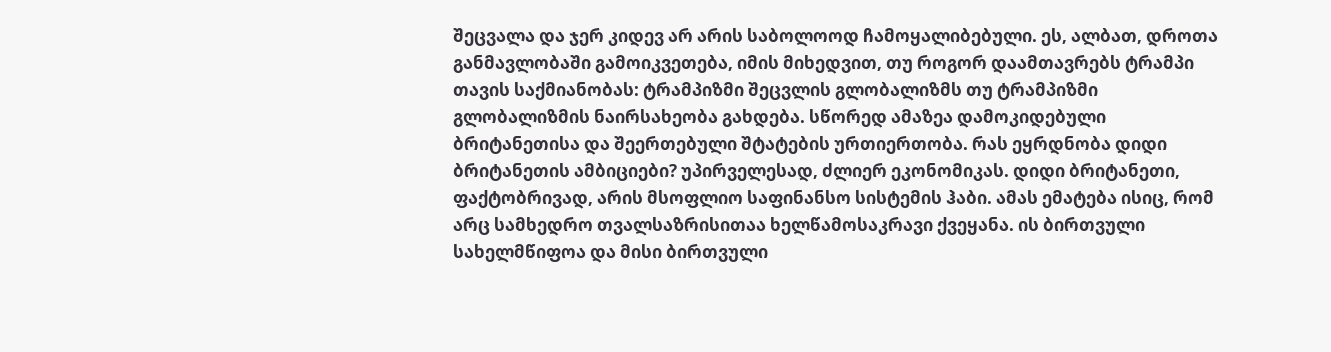შეცვალა და ჯერ კიდევ არ არის საბოლოოდ ჩამოყალიბებული. ეს, ალბათ, დროთა განმავლობაში გამოიკვეთება, იმის მიხედვით, თუ როგორ დაამთავრებს ტრამპი თავის საქმიანობას: ტრამპიზმი შეცვლის გლობალიზმს თუ ტრამპიზმი გლობალიზმის ნაირსახეობა გახდება. სწორედ ამაზეა დამოკიდებული ბრიტანეთისა და შეერთებული შტატების ურთიერთობა. რას ეყრდნობა დიდი ბრიტანეთის ამბიციები? უპირველესად, ძლიერ ეკონომიკას. დიდი ბრიტანეთი, ფაქტობრივად, არის მსოფლიო საფინანსო სისტემის ჰაბი. ამას ემატება ისიც, რომ არც სამხედრო თვალსაზრისითაა ხელწამოსაკრავი ქვეყანა. ის ბირთვული სახელმწიფოა და მისი ბირთვული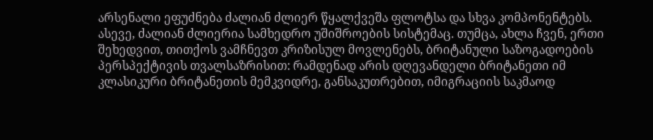არსენალი ეფუძნება ძალიან ძლიერ წყალქვეშა ფლოტსა და სხვა კომპონენტებს. ასევე, ძალიან ძლიერია სამხედრო უშიშროების სისტემაც. თუმცა, ახლა ჩვენ, ერთი შეხედვით, თითქოს ვამჩნევთ კრიზისულ მოვლენებს, ბრიტანული საზოგადოების პერსპექტივის თვალსაზრისით: რამდენად არის დღევანდელი ბრიტანეთი იმ კლასიკური ბრიტანეთის მემკვიდრე, განსაკუთრებით, იმიგრაციის საკმაოდ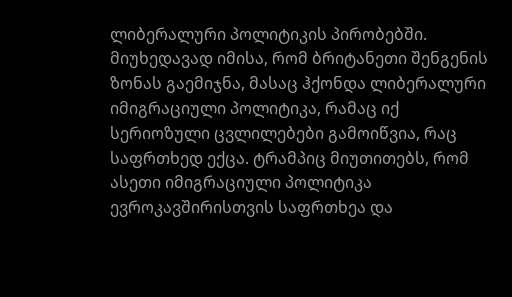ლიბერალური პოლიტიკის პირობებში. მიუხედავად იმისა, რომ ბრიტანეთი შენგენის ზონას გაემიჯნა, მასაც ჰქონდა ლიბერალური იმიგრაციული პოლიტიკა, რამაც იქ სერიოზული ცვლილებები გამოიწვია, რაც საფრთხედ ექცა. ტრამპიც მიუთითებს, რომ ასეთი იმიგრაციული პოლიტიკა ევროკავშირისთვის საფრთხეა და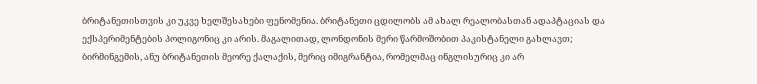ბრიტანეთისთვის კი უკვე ხელშესახები ფენომენია. ბრიტანეთი ცდილობს ამ ახალ რეალობასთან ადაპტაციას და ექსპერიმენტების პოლიგონიც კი არის. მაგალითად, ლონდონის მერი წარმოშობით პაკისტანელი გახლავთ; ბირმინგემის, ანუ ბრიტანეთის მეორე ქალაქის, მერიც იმიგრანტია, რომელმაც ინგლისურიც კი არ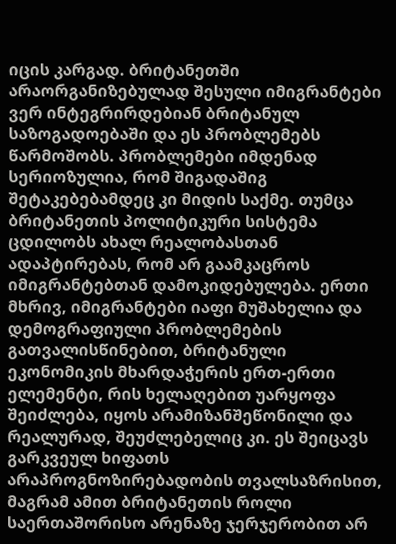იცის კარგად. ბრიტანეთში არაორგანიზებულად შესული იმიგრანტები ვერ ინტეგრირდებიან ბრიტანულ საზოგადოებაში და ეს პრობლემებს წარმოშობს. პრობლემები იმდენად სერიოზულია, რომ შიგადაშიგ შეტაკებებამდეც კი მიდის საქმე. თუმცა ბრიტანეთის პოლიტიკური სისტემა ცდილობს ახალ რეალობასთან ადაპტირებას, რომ არ გაამკაცროს იმიგრანტებთან დამოკიდებულება. ერთი მხრივ, იმიგრანტები იაფი მუშახელია და დემოგრაფიული პრობლემების გათვალისწინებით, ბრიტანული ეკონომიკის მხარდაჭერის ერთ-ერთი ელემენტი, რის ხელაღებით უარყოფა შეიძლება, იყოს არამიზანშეწონილი და რეალურად, შეუძლებელიც კი. ეს შეიცავს გარკვეულ ხიფათს არაპროგნოზირებადობის თვალსაზრისით, მაგრამ ამით ბრიტანეთის როლი საერთაშორისო არენაზე ჯერჯერობით არ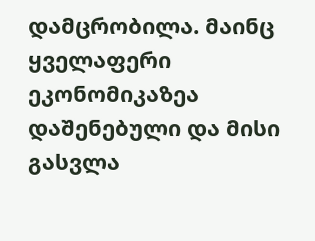დამცრობილა. მაინც ყველაფერი ეკონომიკაზეა დაშენებული და მისი გასვლა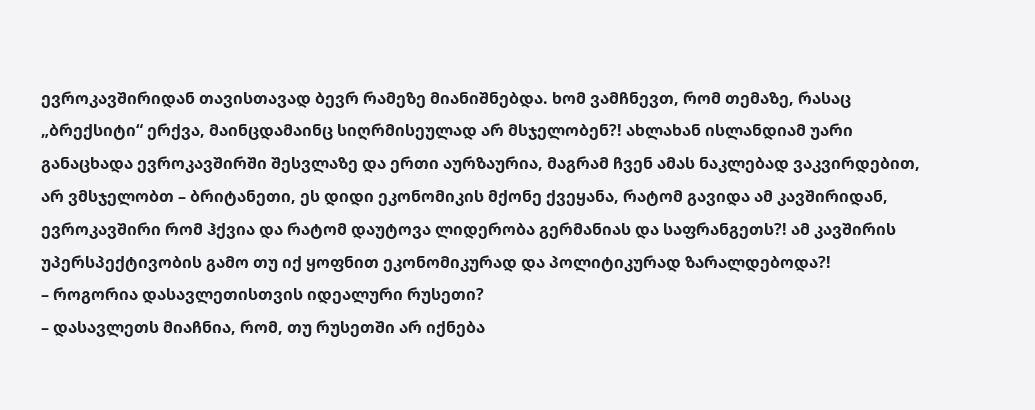ევროკავშირიდან თავისთავად ბევრ რამეზე მიანიშნებდა. ხომ ვამჩნევთ, რომ თემაზე, რასაც „ბრექსიტი“ ერქვა, მაინცდამაინც სიღრმისეულად არ მსჯელობენ?! ახლახან ისლანდიამ უარი განაცხადა ევროკავშირში შესვლაზე და ერთი აურზაურია, მაგრამ ჩვენ ამას ნაკლებად ვაკვირდებით, არ ვმსჯელობთ – ბრიტანეთი, ეს დიდი ეკონომიკის მქონე ქვეყანა, რატომ გავიდა ამ კავშირიდან, ევროკავშირი რომ ჰქვია და რატომ დაუტოვა ლიდერობა გერმანიას და საფრანგეთს?! ამ კავშირის უპერსპექტივობის გამო თუ იქ ყოფნით ეკონომიკურად და პოლიტიკურად ზარალდებოდა?!
– როგორია დასავლეთისთვის იდეალური რუსეთი?
– დასავლეთს მიაჩნია, რომ, თუ რუსეთში არ იქნება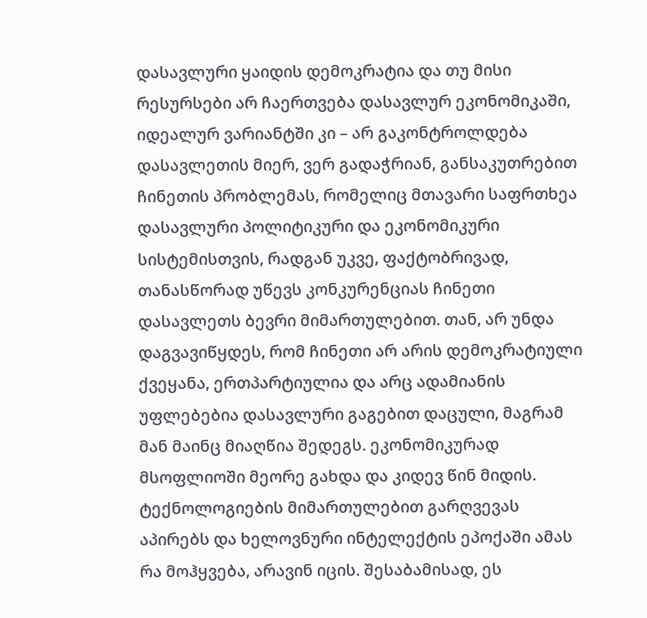დასავლური ყაიდის დემოკრატია და თუ მისი რესურსები არ ჩაერთვება დასავლურ ეკონომიკაში, იდეალურ ვარიანტში კი – არ გაკონტროლდება დასავლეთის მიერ, ვერ გადაჭრიან, განსაკუთრებით ჩინეთის პრობლემას, რომელიც მთავარი საფრთხეა დასავლური პოლიტიკური და ეკონომიკური სისტემისთვის, რადგან უკვე, ფაქტობრივად, თანასწორად უწევს კონკურენციას ჩინეთი დასავლეთს ბევრი მიმართულებით. თან, არ უნდა დაგვავიწყდეს, რომ ჩინეთი არ არის დემოკრატიული ქვეყანა, ერთპარტიულია და არც ადამიანის უფლებებია დასავლური გაგებით დაცული, მაგრამ მან მაინც მიაღწია შედეგს. ეკონომიკურად მსოფლიოში მეორე გახდა და კიდევ წინ მიდის. ტექნოლოგიების მიმართულებით გარღვევას აპირებს და ხელოვნური ინტელექტის ეპოქაში ამას რა მოჰყვება, არავინ იცის. შესაბამისად, ეს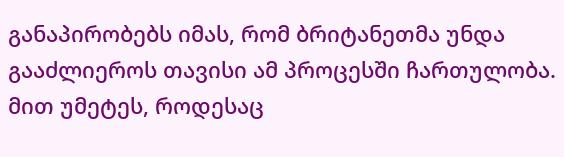განაპირობებს იმას, რომ ბრიტანეთმა უნდა გააძლიეროს თავისი ამ პროცესში ჩართულობა. მით უმეტეს, როდესაც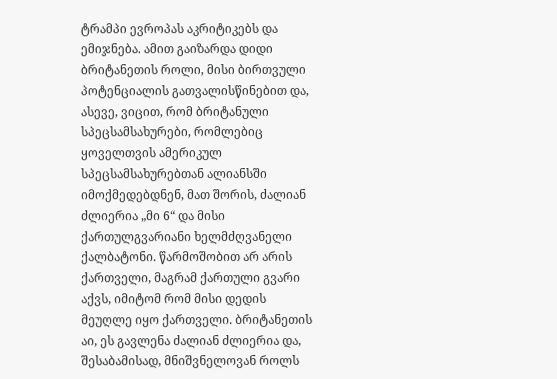ტრამპი ევროპას აკრიტიკებს და ემიჯნება. ამით გაიზარდა დიდი ბრიტანეთის როლი, მისი ბირთვული პოტენციალის გათვალისწინებით და, ასევე, ვიცით, რომ ბრიტანული სპეცსამსახურები, რომლებიც ყოველთვის ამერიკულ სპეცსამსახურებთან ალიანსში იმოქმედებდნენ, მათ შორის, ძალიან ძლიერია „მი 6“ და მისი ქართულგვარიანი ხელმძღვანელი ქალბატონი. წარმოშობით არ არის ქართველი, მაგრამ ქართული გვარი აქვს, იმიტომ რომ მისი დედის მეუღლე იყო ქართველი. ბრიტანეთის აი, ეს გავლენა ძალიან ძლიერია და, შესაბამისად, მნიშვნელოვან როლს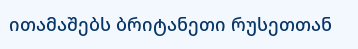ითამაშებს ბრიტანეთი რუსეთთან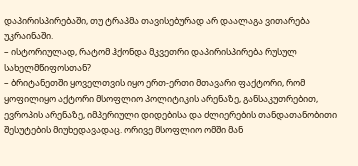დაპირისპირებაში, თუ ტრაპმა თავისებურად არ დაალაგა ვითარება უკრაინაში.
– ისტორიულად, რატომ ჰქონდა მკვეთრი დაპირისპირება რუსულ სახელმწიფოსთან?
– ბრიტანეთში ყოველთვის იყო ერთ-ერთი მთავარი ფაქტორი, რომ ყოფილიყო აქტორი მსოფლიო პოლიტიკის არენაზე, განსაკუთრებით, ევროპის არენაზე, იმპერიული დიდებისა და ძლიერების თანდათანობითი შესუტების მიუხედავადაც. ორივე მსოფლიო ომში მან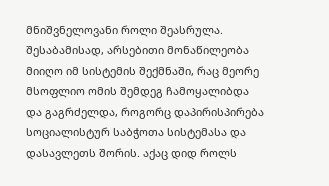მნიშვნელოვანი როლი შეასრულა. შესაბამისად, არსებითი მონაწილეობა მიიღო იმ სისტემის შექმნაში, რაც მეორე მსოფლიო ომის შემდეგ ჩამოყალიბდა და გაგრძელდა, როგორც დაპირისპირება სოციალისტურ საბჭოთა სისტემასა და დასავლეთს შორის. აქაც დიდ როლს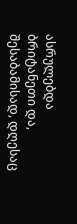ასრულებდა ბრიტანეთი და, შესაბამისად, დღესაც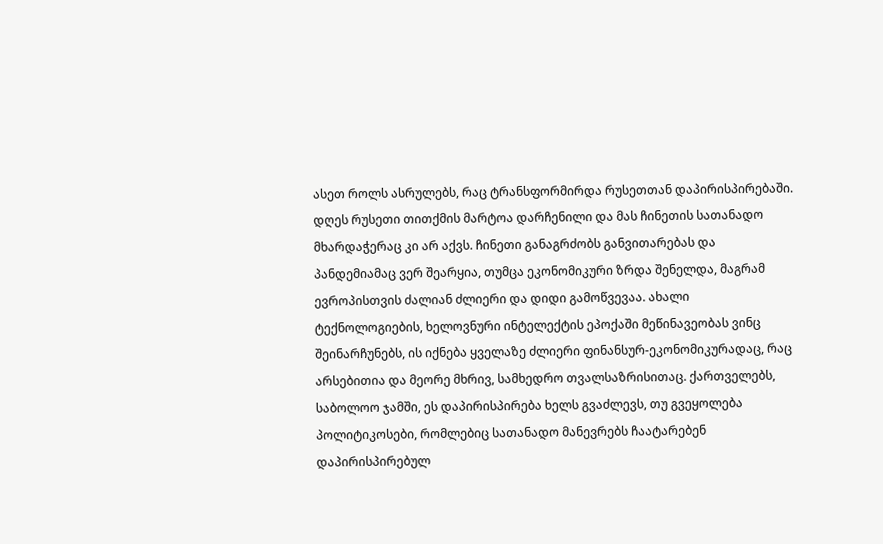ასეთ როლს ასრულებს, რაც ტრანსფორმირდა რუსეთთან დაპირისპირებაში. დღეს რუსეთი თითქმის მარტოა დარჩენილი და მას ჩინეთის სათანადო მხარდაჭერაც კი არ აქვს. ჩინეთი განაგრძობს განვითარებას და პანდემიამაც ვერ შეარყია, თუმცა ეკონომიკური ზრდა შენელდა, მაგრამ ევროპისთვის ძალიან ძლიერი და დიდი გამოწვევაა. ახალი ტექნოლოგიების, ხელოვნური ინტელექტის ეპოქაში მეწინავეობას ვინც შეინარჩუნებს, ის იქნება ყველაზე ძლიერი ფინანსურ-ეკონომიკურადაც, რაც არსებითია და მეორე მხრივ, სამხედრო თვალსაზრისითაც. ქართველებს, საბოლოო ჯამში, ეს დაპირისპირება ხელს გვაძლევს, თუ გვეყოლება პოლიტიკოსები, რომლებიც სათანადო მანევრებს ჩაატარებენ დაპირისპირებულ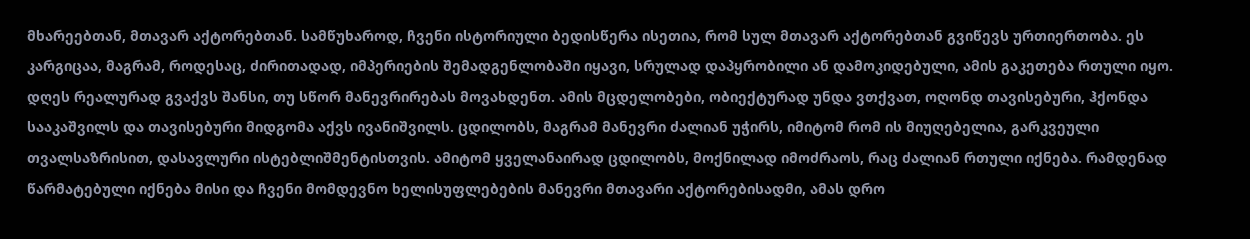მხარეებთან, მთავარ აქტორებთან. სამწუხაროდ, ჩვენი ისტორიული ბედისწერა ისეთია, რომ სულ მთავარ აქტორებთან გვიწევს ურთიერთობა. ეს კარგიცაა, მაგრამ, როდესაც, ძირითადად, იმპერიების შემადგენლობაში იყავი, სრულად დაპყრობილი ან დამოკიდებული, ამის გაკეთება რთული იყო. დღეს რეალურად გვაქვს შანსი, თუ სწორ მანევრირებას მოვახდენთ. ამის მცდელობები, ობიექტურად უნდა ვთქვათ, ოღონდ თავისებური, ჰქონდა სააკაშვილს და თავისებური მიდგომა აქვს ივანიშვილს. ცდილობს, მაგრამ მანევრი ძალიან უჭირს, იმიტომ რომ ის მიუღებელია, გარკვეული თვალსაზრისით, დასავლური ისტებლიშმენტისთვის. ამიტომ ყველანაირად ცდილობს, მოქნილად იმოძრაოს, რაც ძალიან რთული იქნება. რამდენად წარმატებული იქნება მისი და ჩვენი მომდევნო ხელისუფლებების მანევრი მთავარი აქტორებისადმი, ამას დრო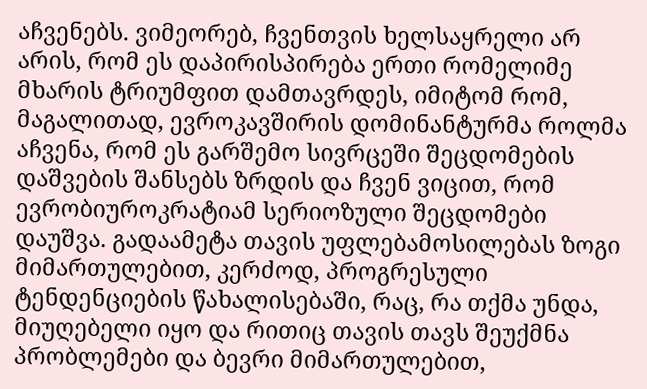აჩვენებს. ვიმეორებ, ჩვენთვის ხელსაყრელი არ არის, რომ ეს დაპირისპირება ერთი რომელიმე მხარის ტრიუმფით დამთავრდეს, იმიტომ რომ, მაგალითად, ევროკავშირის დომინანტურმა როლმა აჩვენა, რომ ეს გარშემო სივრცეში შეცდომების დაშვების შანსებს ზრდის და ჩვენ ვიცით, რომ ევრობიუროკრატიამ სერიოზული შეცდომები დაუშვა. გადაამეტა თავის უფლებამოსილებას ზოგი მიმართულებით, კერძოდ, პროგრესული ტენდენციების წახალისებაში, რაც, რა თქმა უნდა, მიუღებელი იყო და რითიც თავის თავს შეუქმნა პრობლემები და ბევრი მიმართულებით,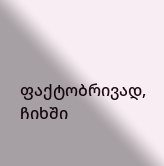ფაქტობრივად, ჩიხში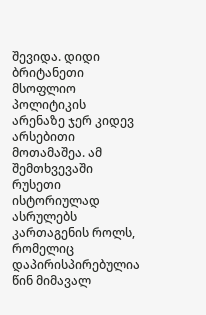შევიდა. დიდი ბრიტანეთი მსოფლიო პოლიტიკის არენაზე ჯერ კიდევ არსებითი მოთამაშეა. ამ შემთხვევაში რუსეთი ისტორიულად ასრულებს კართაგენის როლს, რომელიც დაპირისპირებულია წინ მიმავალ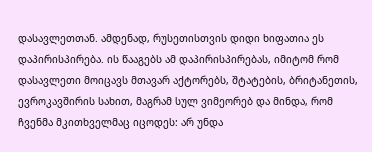დასავლეთთან. ამდენად, რუსეთისთვის დიდი ხიფათია ეს დაპირისპირება. ის წააგებს ამ დაპირისპირებას, იმიტომ რომ დასავლეთი მოიცავს მთავარ აქტორებს, შტატების, ბრიტანეთის, ევროკავშირის სახით, მაგრამ სულ ვიმეორებ და მინდა, რომ ჩვენმა მკითხველმაც იცოდეს: არ უნდა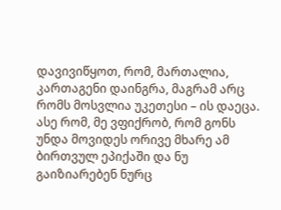დავივიწყოთ, რომ, მართალია, კართაგენი დაინგრა, მაგრამ არც რომს მოსვლია უკეთესი – ის დაეცა. ასე რომ, მე ვფიქრობ, რომ გონს უნდა მოვიდეს ორივე მხარე ამ ბირთვულ ეპიქაში და ნუ გაიზიარებენ ნურც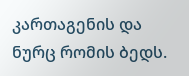კართაგენის და ნურც რომის ბედს.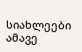სიახლეები ამავე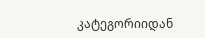კატეგორიიდან